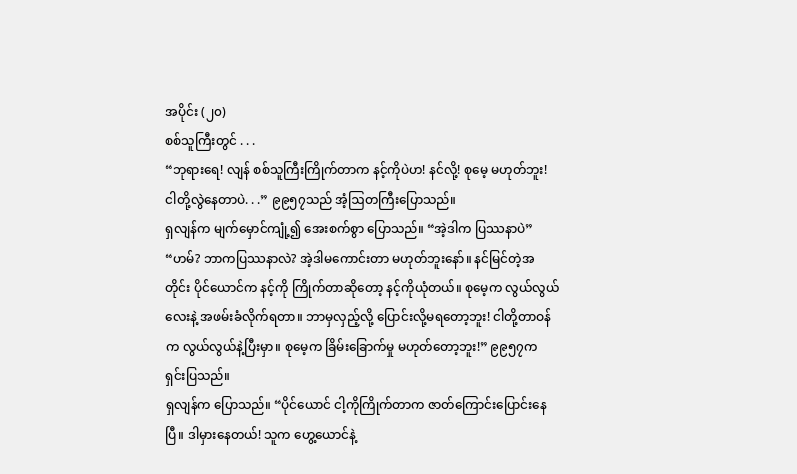အပိုင်း (၂၀)
စစ်သူကြီးတွင် . . .
“ဘုရားရေ! လျန် စစ်သူကြီးကြိုက်တာက နင့်ကိုပဲဟ! နင်လို့! စုမေ့ မဟုတ်ဘူး! ငါတို့လွဲနေတာပဲ. . .” ၉၉၅၇သည် အံ့ဩတကြီးပြောသည်။
ရှလျန်က မျက်မှောင်ကျုံ့၍ အေးစက်စွာ ပြောသည်။ “အဲ့ဒါက ပြဿနာပဲ”
“ဟမ်? ဘာကပြဿနာလဲ? အဲ့ဒါမကောင်းတာ မဟုတ်ဘူးနော်။ နင်မြင်တဲ့အတိုင်း ပိုင်ယောင်က နင့်ကို ကြိုက်တာဆိုတော့ နင့်ကိုယုံတယ်။ စုမေ့က လွယ်လွယ်လေးနဲ့ အဖမ်းခံလိုက်ရတာ။ ဘာမှလှည့်လို့ ပြောင်းလို့မရတော့ဘူး! ငါတို့တာဝန်က လွယ်လွယ်နဲ့ပြီးမှာ။ စုမေ့က ခြိမ်းခြောက်မှု မဟုတ်တော့ဘူး!” ၉၉၅၇က ရှင်းပြသည်။
ရှလျန်က ပြောသည်။ “ပိုင်ယောင် ငါ့ကိုကြိုက်တာက ဇာတ်ကြောင်းပြောင်းနေပြီ။ ဒါမှားနေတယ်! သူက ဟွေ့ယောင်နဲ့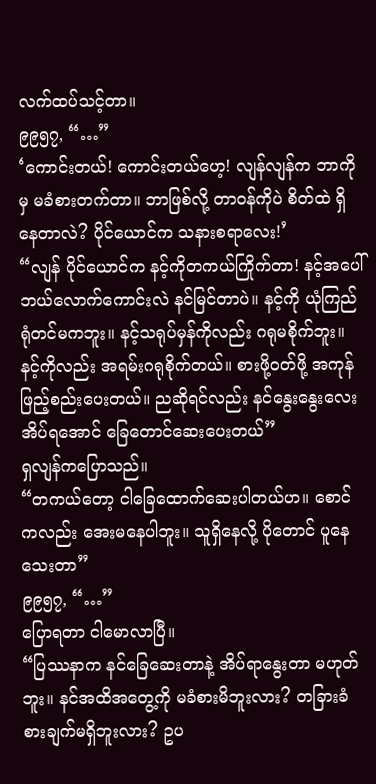လက်ထပ်သင့်တာ။
၉၉၅၇, “…”
‘ကောင်းတယ်! ကောင်းတယ်ဟေ့! လျန်လျန်က ဘာကိုမှ မခံစားတက်တာ။ ဘာဖြစ်လို့ တာဝန်ကိုပဲ စိတ်ထဲ ရှိနေတာလဲ? ပိုင်ယောင်က သနားစရာလေး!’
“လျန် ပိုင်ယောင်က နင့်ကိုတကယ်ကြိုက်တာ! နင့်အပေါ် ဘယ်လောက်ကောင်းလဲ နင်မြင်တာပဲ။ နင့်ကို ယုံကြည်ရုံတင်မကဘူး။ နင့်သရုပ်မှန်ကိုလည်း ဂရုမစိုက်ဘူး။ နင့်ကိုလည်း အရမ်းဂရုစိုက်တယ်။ စားဖို့ဝတ်ဖို့ အကုန်ဖြည့်စည်းပေးတယ်။ ညဆိုရင်လည်း နင်နွေးနွေးလေးအိပ်ရအောင် ခြေတောင်ဆေးပေးတယ်”
ရှလျန်ကပြောသည်။
“တကယ်တော့ ငါခြေထောက်ဆေးပါတယ်ဟ။ စောင်ကလည်း အေးမနေပါဘူး။ သူရှိနေလို့ ပိုတောင် ပူနေသေးတာ”
၉၉၅၇, “…”
ပြောရတာ ငါမောလာပြီ။
“ပြဿနာက နင်ခြေဆေးတာနဲ့ အိပ်ရာနွေးတာ မဟုတ်ဘူး။ နင်အထိအတွေ့ကို မခံစားမိဘူးလား? တခြားခံစားချက်မရှိဘူးလား? ဥပ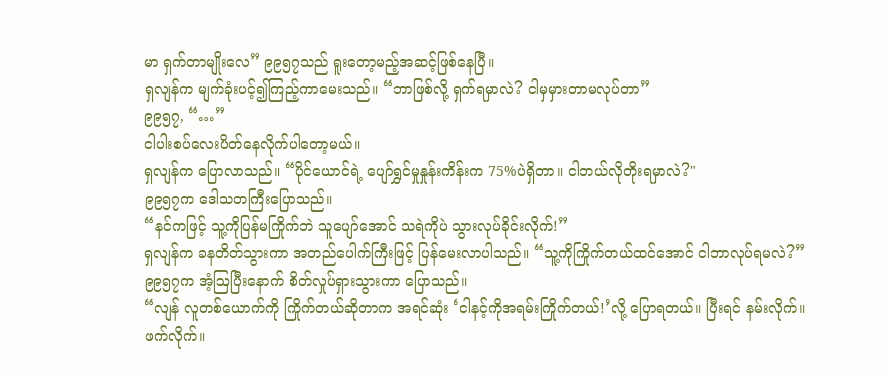မာ ရှက်တာမျိုးလေ” ၉၉၅၇သည် ရူးတော့မည့်အဆင့်ဖြစ်နေပြီ။
ရှလျန်က မျက်ခုံးပင့်၍ကြည့်ကာမေးသည်။ “ဘာဖြစ်လို့ ရှက်ရမှာလဲ? ငါမှမှားတာမလုပ်တာ”
၉၉၅၇, “…”
ငါပါးစပ်လေးပိတ်နေလိုက်ပါတော့မယ်။
ရှလျန်က ပြောလာသည်။ “ပိုင်ယောင်ရဲ့ ပျော်ရွှင်မှုနှုန်းကိန်းက 75%ပဲရှိတာ။ ငါဘယ်လိုတိုးရမှာလဲ?"
၉၉၅၇က ဒေါသတကြီးပြောသည်။
“နင်ကဖြင့် သူ့ကိုပြန်မကြိုက်ဘဲ သူပျော်အောင် သရဲကိုပဲ သွားလုပ်ခိုင်းလိုက်!”
ရှလျန်က ခနတိတ်သွားကာ အတည်ပေါက်ကြီးဖြင့် ပြန်မေးလာပါသည်။ “သူ့ကိုကြိုက်တယ်ထင်အောင် ငါဘာလုပ်ရမလဲ?”
၉၉၅၇က အံ့ဩပြီးနောက် စိတ်လှုပ်ရှားသွားကာ ပြောသည်။
“လျန် လူတစ်ယောက်ကို ကြိုက်တယ်ဆိုတာက အရင်ဆုံး ‘ငါနင့်ကိုအရမ်းကြိုက်တယ်!’လို့ ပြောရတယ်။ ပြီးရင် နမ်းလိုက်။ ဖက်လိုက်။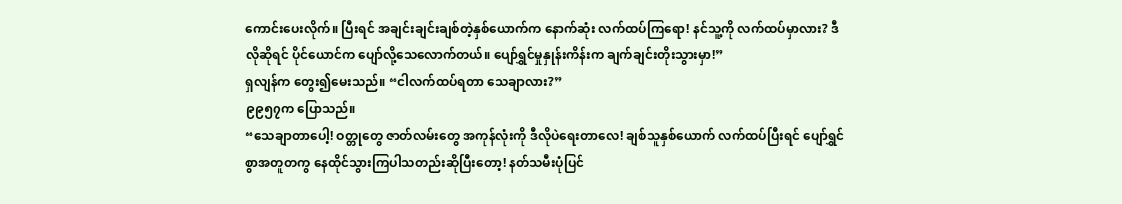ကောင်းပေးလိုက်။ ပြီးရင် အချင်းချင်းချစ်တဲ့နှစ်ယောက်က နောက်ဆုံး လက်ထပ်ကြရော! နင်သူ့ကို လက်ထပ်မှာလား? ဒီလိုဆိုရင် ပိုင်ယောင်က ပျော်လို့သေလောက်တယ်။ ပျော်ရွှင်မှုနှုန်းကိန်းက ချက်ချင်းတိုးသွားမှာ!”
ရှလျန်က တွေး၍မေးသည်။ “ငါလက်ထပ်ရတာ သေချာလား?”
၉၉၅၇က ပြောသည်။
“သေချာတာပေါ့! ဝတ္တုတွေ ဇာတ်လမ်းတွေ အကုန်လုံးကို ဒီလိုပဲရေးတာလေ! ချစ်သူနှစ်ယောက် လက်ထပ်ပြီးရင် ပျော်ရွှင်စွာအတူတကွ နေထိုင်သွားကြပါသတည်းဆိုပြီးတော့! နတ်သမီးပုံပြင်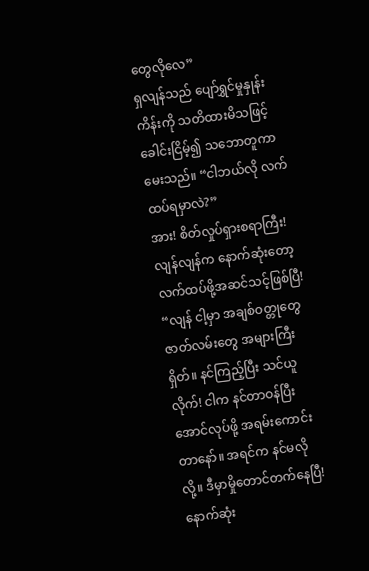တွေလိုလေ”
ရှလျန်သည် ပျော်ရွှင်မှုနှုန်းကိန်းကို သတိထားမိသဖြင့် ခေါင်းငြိမ့်၍ သဘောတူကာ မေးသည်။ “ငါဘယ်လို လက်ထပ်ရမှာလဲ?”
အား! စိတ်လှုပ်ရှားစရာကြီး! လျန်လျန်က နောက်ဆုံးတော့ လက်ထပ်ဖို့အဆင်သင့်ဖြစ်ပြီ!
“လျန် ငါ့မှာ အချစ်ဝတ္တုတွေ ဇာတ်လမ်းတွေ အများကြီးရှိတ်။ နင်ကြည့်ပြီး သင်ယူလိုက်! ငါက နင်တာဝန်ပြီးအောင်လုပ်ဖို့ အရမ်းကောင်းတာနော်။ အရင်က နင်မလိုလို့။ ဒီမှာမှိုတောင်တက်နေပြီ! နောက်ဆုံး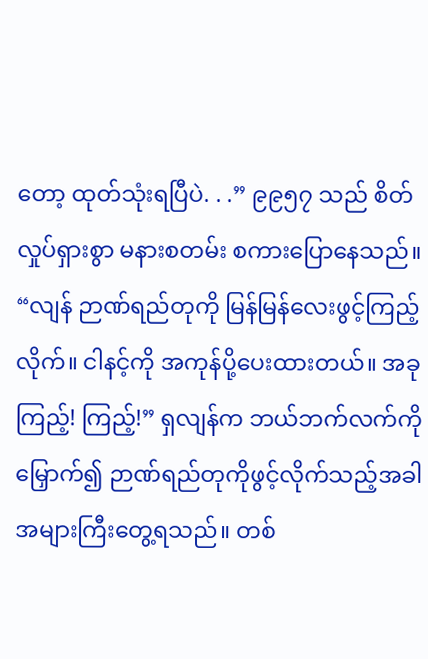တော့ ထုတ်သုံးရပြီပဲ. . .” ၉၉၅၇ သည် စိတ်လှုပ်ရှားစွာ မနားစတမ်း စကားပြောနေသည်။
“လျန် ဉာဏ်ရည်တုကို မြန်မြန်လေးဖွင့်ကြည့်လိုက်။ ငါနင့်ကို အကုန်ပို့ပေးထားတယ်။ အခုကြည့်! ကြည့်!” ရှလျန်က ဘယ်ဘက်လက်ကိုမြှောက်၍ ဉာဏ်ရည်တုကိုဖွင့်လိုက်သည့်အခါ အများကြီးတွေ့ရသည်။ တစ်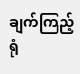ချက်ကြည့်ရုံ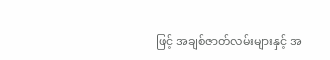ဖြင့် အချစ်ဇာတ်လမ်းများနှင့် အ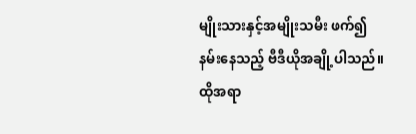မျိုးသားနှင့်အမျိုးသမီး ဖက်၍နမ်းနေသည့် ဗီဒီယိုအချို့ပါသည်။
ထိုအရာ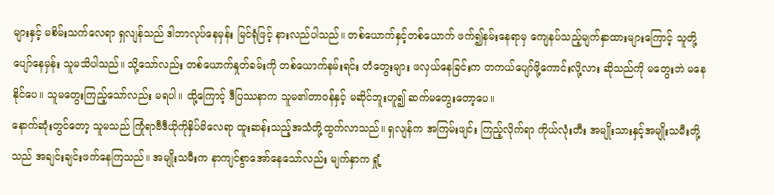များနှင့် မစိမ်းသက်လေရာ ရှလျန်သည် ဒါဘာလုပ်နေမှန်း မြင်ရုံဖြင့် နားလည်ပါသည်။ တစ်ယောက်နှင့်တစ်ယောက် ဖက်၍နမ်းနေရာမှ ကျေနပ်သည့်မျက်နှာထားများကြောင့် သူတို့ပျော်နေမှန်း သူမသိပါသည်။ သို့သော်လည်း တစ်ယောက်နှုတ်ခမ်းကို တစ်ယောက်နမ်းရင်း တံတွေးများ ဖလှယ်နေခြင်းက တကယ်ပျော်ဖို့ကောင်းလို့လား ဆိုသည်ကို မတွေးဘဲ မနေနိုင်ပေ။ သူမတွေးကြည့်သော်လည်း မရပါ။ ထို့ကြောင့် ဒီပြဿနာက သူမ၏တာဝန်နှင့် မဆိုင်ဘူးဟူ၍ ဆက်မတွေးတော့ပေ။
နောက်ဆုံးတွင်တော့ သူမသည် ကြုံရာဗီဒီယိုကိုနှိပ်မိလေရာ ထူးဆန်းသည့်အသံတို့ထွက်လာသည်။ ရှလျန်က အကြမ်းဖျင်း ကြည့်လိုက်ရာ ကိုယ်လုံးတီး အမျိုးသားနှင့်အမျိုးသမီးတို့သည် အချင်းချင်းဖက်နေကြသည်။ အမျိုးသမီးက နာကျင်စွာအော်နေသော်လည်း မျက်နှာက ရှုံ့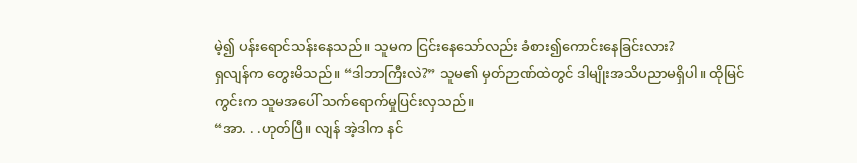မဲ့၍ ပန်းရောင်သန်းနေသည်။ သူမက ငြင်းနေသော်လည်း ခံစား၍ကောင်းနေခြင်းလား?
ရှလျန်က တွေးမိသည်။ “ဒါဘာကြီးလဲ?” သူမ၏ မှတ်ဉာဏ်ထဲတွင် ဒါမျိုးအသိပညာမရှိပါ။ ထိုမြင်ကွင်းက သူမအပေါ် သက်ရောက်မှုပြင်းလှသည်။
“အာ. . .ဟုတ်ပြီ။ လျန် အဲ့ဒါက နင်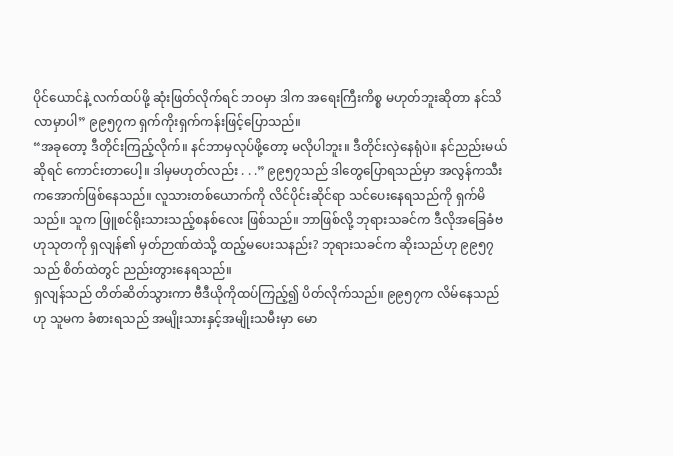ပိုင်ယောင်နဲ့ လက်ထပ်ဖို့ ဆုံးဖြတ်လိုက်ရင် ဘဝမှာ ဒါက အရေးကြီးကိစ္စ မဟုတ်ဘူးဆိုတာ နင်သိလာမှာပါ” ၉၉၅၇က ရှက်ကိုးရှက်ကန်းဖြင့်ပြောသည်။
“အခုတော့ ဒီတိုင်းကြည့်လိုက်။ နင်ဘာမှလုပ်ဖို့တော့ မလိုပါဘူး။ ဒီတိုင်းလှဲနေရုံပဲ။ နင်ညည်းမယ်ဆိုရင် ကောင်းတာပေါ့။ ဒါမှမဟုတ်လည်း . . .” ၉၉၅၇သည် ဒါတွေပြောရသည်မှာ အလွန်ကသီးကအောက်ဖြစ်နေသည်။ လူသားတစ်ယောက်ကို လိင်ပိုင်းဆိုင်ရာ သင်ပေးနေရသည်ကို ရှက်မိသည်။ သူက ဖြူစင်ရိုးသားသည့်စနစ်လေး ဖြစ်သည်။ ဘာဖြစ်လို့ ဘုရားသခင်က ဒီလိုအခြေခံဗဟုသုတကို ရှလျန်၏ မှတ်ဉာဏ်ထဲသို့ ထည့်မပေးသနည်း? ဘုရားသခင်က ဆိုးသည်ဟု ၉၉၅၇သည် စိတ်ထဲတွင် ညည်းတွားနေရသည်။
ရှလျန်သည် တိတ်ဆိတ်သွားကာ ဗီဒီယိုကိုထပ်ကြည့်၍ ပိတ်လိုက်သည်။ ၉၉၅၇က လိမ်နေသည်ဟု သူမက ခံစားရသည် အမျိုးသားနှင့်အမျိုးသမီးမှာ မော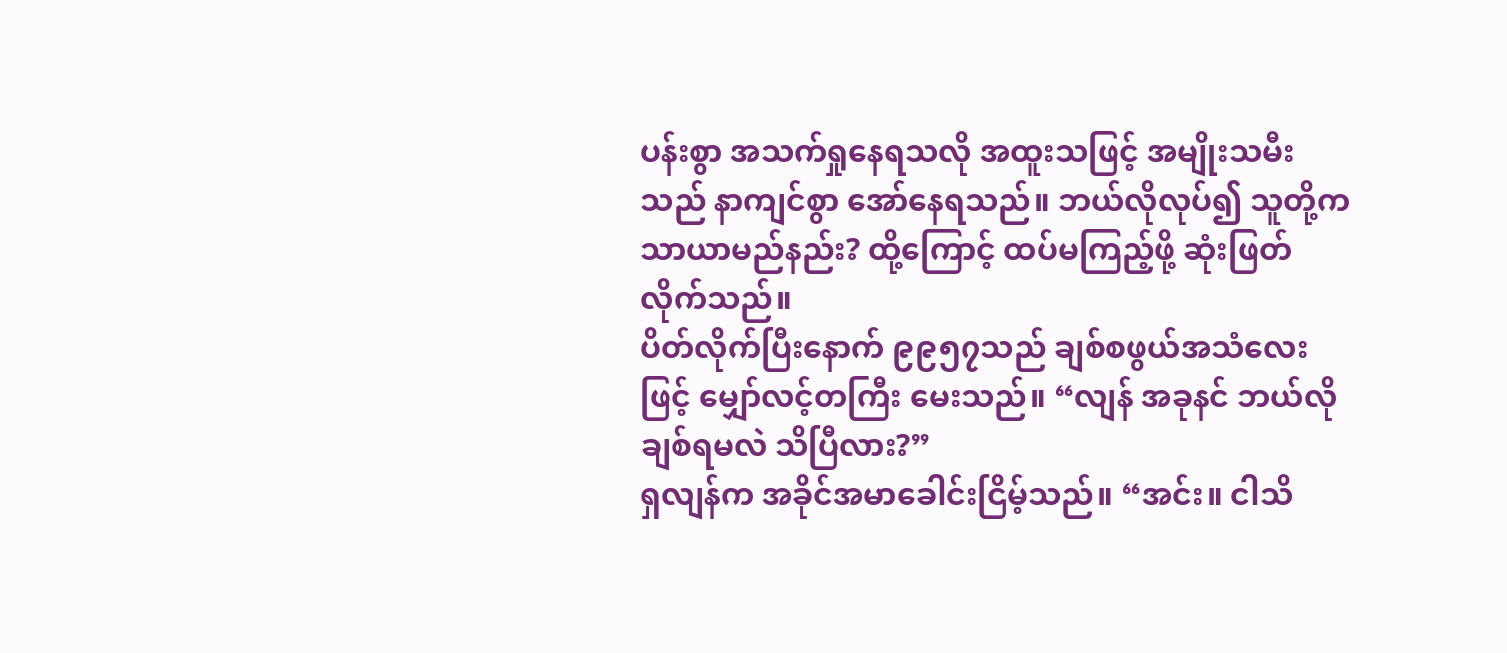ပန်းစွာ အသက်ရှုနေရသလို အထူးသဖြင့် အမျိုးသမီးသည် နာကျင်စွာ အော်နေရသည်။ ဘယ်လိုလုပ်၍ သူတို့က သာယာမည်နည်း? ထို့ကြောင့် ထပ်မကြည့်ဖို့ ဆုံးဖြတ်လိုက်သည်။
ပိတ်လိုက်ပြီးနောက် ၉၉၅၇သည် ချစ်စဖွယ်အသံလေးဖြင့် မျှော်လင့်တကြီး မေးသည်။ “လျန် အခုနင် ဘယ်လိုချစ်ရမလဲ သိပြီလား?”
ရှလျန်က အခိုင်အမာခေါင်းငြိမ့်သည်။ “အင်း။ ငါသိ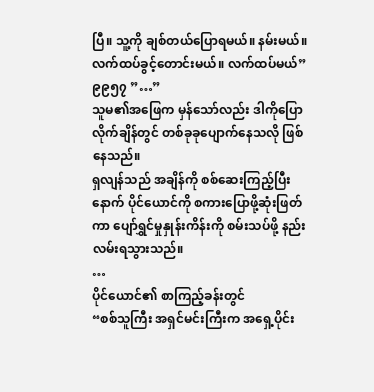ပြီ။ သူ့ကို ချစ်တယ်ပြောရမယ်။ နမ်းမယ်။ လက်ထပ်ခွင့်တောင်းမယ်။ လက်ထပ်မယ်”
၉၉၅၇ ”…”
သူမ၏အဖြေက မှန်သော်လည်း ဒါကိုပြောလိုက်ချိန်တွင် တစ်ခုခုပျောက်နေသလို ဖြစ်နေသည်။
ရှလျန်သည် အချိန်ကို စစ်ဆေးကြည့်ပြီးနောက် ပိုင်ယောင်ကို စကားပြောဖို့ဆုံးဖြတ်ကာ ပျော်ရွှင်မှုနှုန်းကိန်းကို စမ်းသပ်ဖို့ နည်းလမ်းရသွားသည်။
…
ပိုင်ယောင်၏ စာကြည့်ခန်းတွင်
“စစ်သူကြီး အရှင်မင်းကြီးက အရှေ့ပိုင်း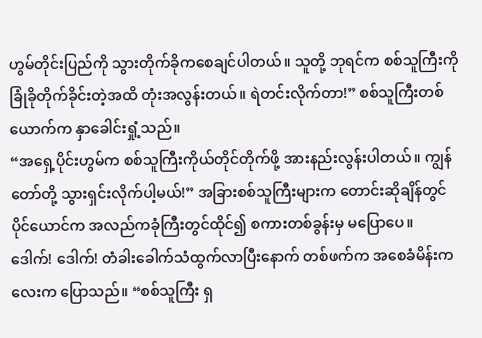ဟွမ်တိုင်းပြည်ကို သွားတိုက်ခိုကစေချင်ပါတယ်။ သူတို့ ဘုရင်က စစ်သူကြီးကို ခြုံခိုတိုက်ခိုင်းတဲ့အထိ တုံးအလွန်းတယ်။ ရဲတင်းလိုက်တာ!” စစ်သူကြီးတစ်ယောက်က နှာခေါင်းရှုံ့သည်။
“အရှေ့ပိုင်းဟွမ်က စစ်သူကြီးကိုယ်တိုင်တိုက်ဖို့ အားနည်းလွန်းပါတယ်။ ကျွန်တော်တို့ သွားရှင်းလိုက်ပါ့မယ်!” အခြားစစ်သူကြီးများက တောင်းဆိုချိန်တွင် ပိုင်ယောင်က အလည်ကခုံကြီးတွင်ထိုင်၍ စကားတစ်ခွန်းမှ မပြောပေ။
ဒေါက်! ဒေါက်! တံခါးခေါက်သံထွက်လာပြီးနောက် တစ်ဖက်က အစေခံမိန်းကလေးက ပြောသည်။ “စစ်သူကြီး ရှ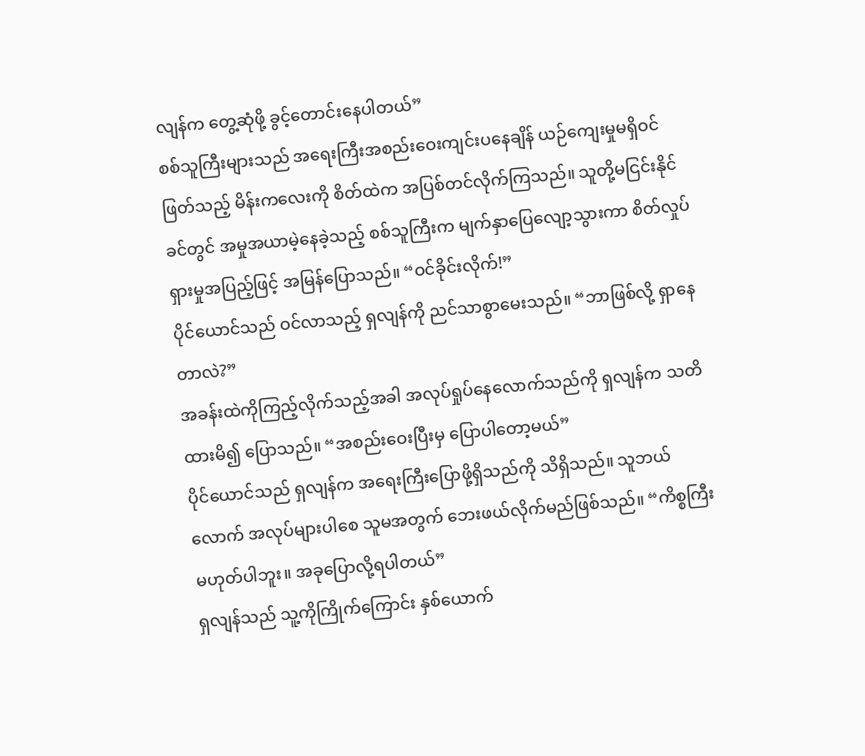လျန်က တွေ့ဆုံဖို့ ခွင့်တောင်းနေပါတယ်”
စစ်သူကြီးများသည် အရေးကြီးအစည်းဝေးကျင်းပနေချိန် ယဉ်ကျေးမှုမရှိဝင်ဖြတ်သည့် မိန်းကလေးကို စိတ်ထဲက အပြစ်တင်လိုက်ကြသည်။ သူတို့မငြင်းနိုင်ခင်တွင် အမှုအယာမဲ့နေခဲ့သည့် စစ်သူကြီးက မျက်နှာပြေလျော့သွားကာ စိတ်လှုပ်ရှားမှုအပြည့်ဖြင့် အမြန်ပြောသည်။ “ဝင်ခိုင်းလိုက်!”
ပိုင်ယောင်သည် ဝင်လာသည့် ရှလျန်ကို ညင်သာစွာမေးသည်။ “ဘာဖြစ်လို့ ရှာနေတာလဲ?”
အခန်းထဲကိုကြည့်လိုက်သည့်အခါ အလုပ်ရှုပ်နေလောက်သည်ကို ရှလျန်က သတိထားမိ၍ ပြောသည်။ “အစည်းဝေးပြီးမှ ပြောပါတော့မယ်”
ပိုင်ယောင်သည် ရှလျန်က အရေးကြီးပြောဖို့ရှိသည်ကို သိရှိသည်။ သူဘယ်လောက် အလုပ်များပါစေ သူမအတွက် ဘေးဖယ်လိုက်မည်ဖြစ်သည်။ “ကိစ္စကြီး မဟုတ်ပါဘူး။ အခုပြောလို့ရပါတယ်”
ရှလျန်သည် သူ့ကိုကြိုက်ကြောင်း နှစ်ယောက်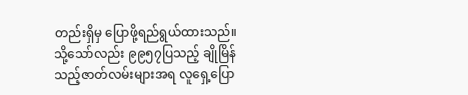တည်းရှိမှ ပြောဖို့ရည်ရွယ်ထားသည်။ သို့သော်လည်း ၉၉၅၇ပြသည့် ချိုမြိန်သည့်ဇာတ်လမ်းများအရ လူရှေ့ပြော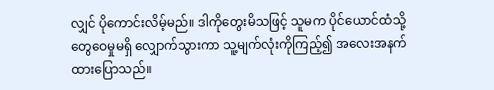လျှင် ပိုကောင်းလိမ့်မည်။ ဒါကိုတွေးမိသဖြင့် သူမက ပိုင်ယောင်ထံသို့ တွေဝေမှုမရှိ လျှောက်သွားကာ သူ့မျက်လုံးကိုကြည့်၍ အလေးအနက်ထားပြောသည်။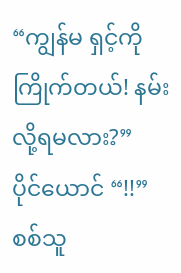“ကျွန်မ ရှင့်ကိုကြိုက်တယ်! နမ်းလို့ရမလား?”
ပိုင်ယောင် “!!”
စစ်သူ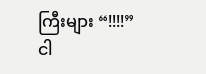ကြီးများ “!!!!”
ငါ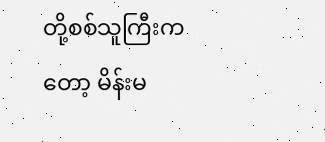တို့စစ်သူကြီးကတော့ မိန်းမ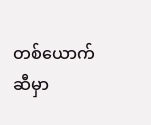တစ်ယောက်ဆီမှာ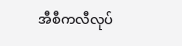အီစီကလီလုပ်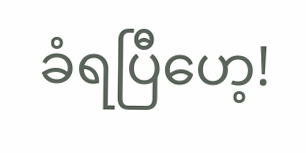ခံရပြီဟေ့!